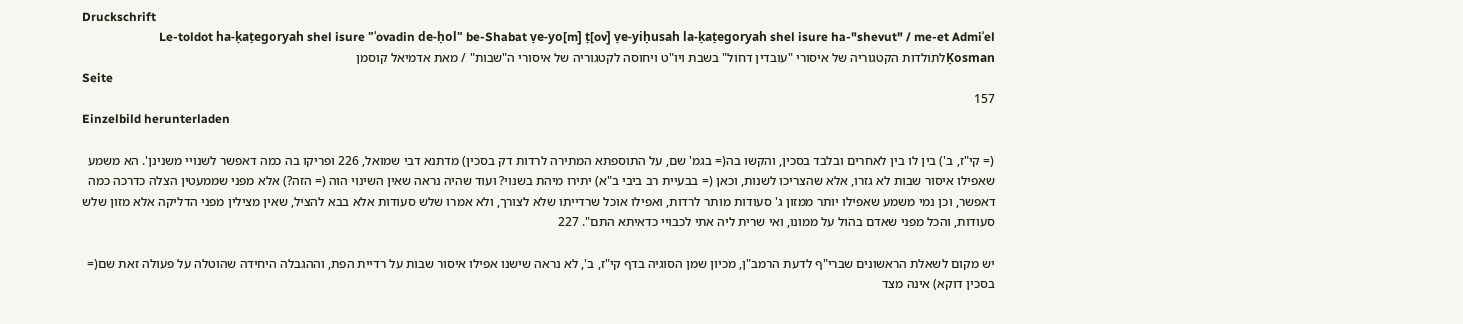Druckschrift
Le-toldot ha-ḳaṭegoryah shel isure "ʿovadin de-ḥol" be-Shabat ṿe-yo[m] ṭ[ov] ṿe-yiḥusah la-ḳaṭegoryah shel isure ha-"shevut" / me-et Admiʾel Ḳosmanלתולדות הקטגוריה של איסורי "עובדין דחול" בשבת ויו"ט ויחוסה לקטגוריה של איסורי ה"שבות" / מאת אדמיאל קוסמן
Seite
157
Einzelbild herunterladen

(= קי"ז, ב') בין לו בין לאחרים ובלבד בסכין, והקשו בה(= בגמ' שם, על התוספתא המתירה לרדות דק בסכין) מדתנא דבי שמואל, 226 ופריקו בה כמה דאפשר לשנויי משנינן'. הא משמע שאפילו איסור שבות לא גזרו, אלא שהצריכו לשנות, וכאן (= בבעיית רב ביבי ב"א) יתירו מיהת בשנוי? ועוד שהיה נראה שאין השינוי הוה (= הזה?) אלא מפני שממעטין הצלה כדרכה כמה דאפשר, וכן נמי משמע שאפילו יותר ממזון ג' סעודות מותר לרדות, ואפילו אוכל שרדייתו שלא לצורך, ולא אמרו שלש סעודות אלא בבא להציל, שאין מצילין מפני הדליקה אלא מזון שלש סעודות, והכל מפני שאדם בהול על ממונו, ואי שרית ליה אתי לכבויי כדאיתא התם". 227

יש מקום לשאלת הראשונים שברי"ף לדעת הרמב"ן, מכיון שמן הסוגיה בדף קי"ז, ב', לא נראה שישנו אפילו איסור שבות על רדיית הפת, וההגבלה היחידה שהוטלה על פעולה זאת שם(= בסכין דוקא) אינה מצד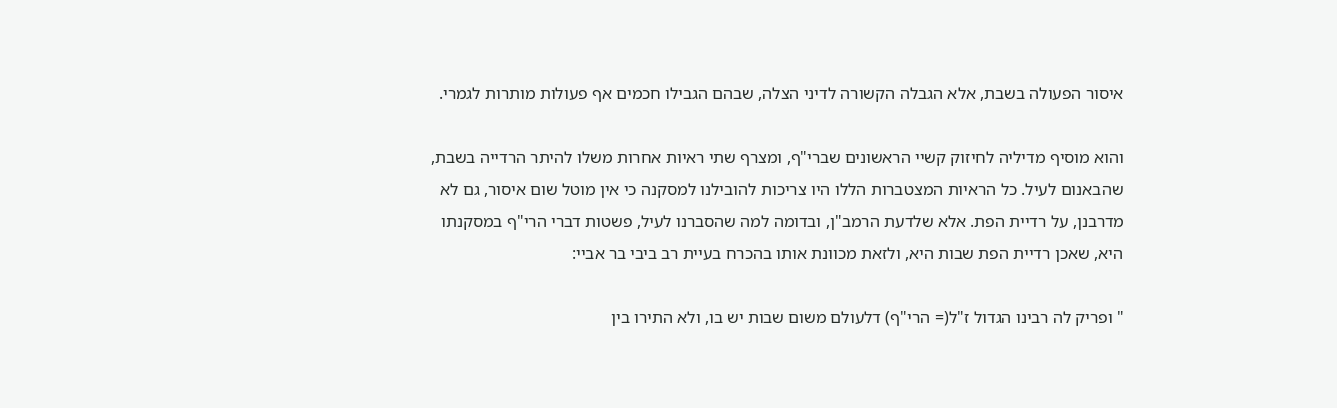איסור הפעולה בשבת, אלא הגבלה הקשורה לדיני הצלה, שבהם הגבילו חכמים אף פעולות מותרות לגמרי.

והוא מוסיף מדיליה לחיזוק קשיי הראשונים שברי"ף, ומצרף שתי ראיות אחרות משלו להיתר הרדייה בשבת, שהבאנום לעיל. כל הראיות המצטברות הללו היו צריכות להובילנו למסקנה כי אין מוטל שום איסור, גם לא מדרבנן, על רדיית הפת. אלא שלדעת הרמב"ן, ובדומה למה שהסברנו לעיל, פשטות דברי הרי"ף במסקנתו היא, שאכן רדיית הפת שבות היא, ולזאת מכוונת אותו בהכרח בעיית רב ביבי בר אביי:

" ופריק לה רבינו הגדול ז"ל(= הרי"ף) דלעולם משום שבות יש בו, ולא התירו בין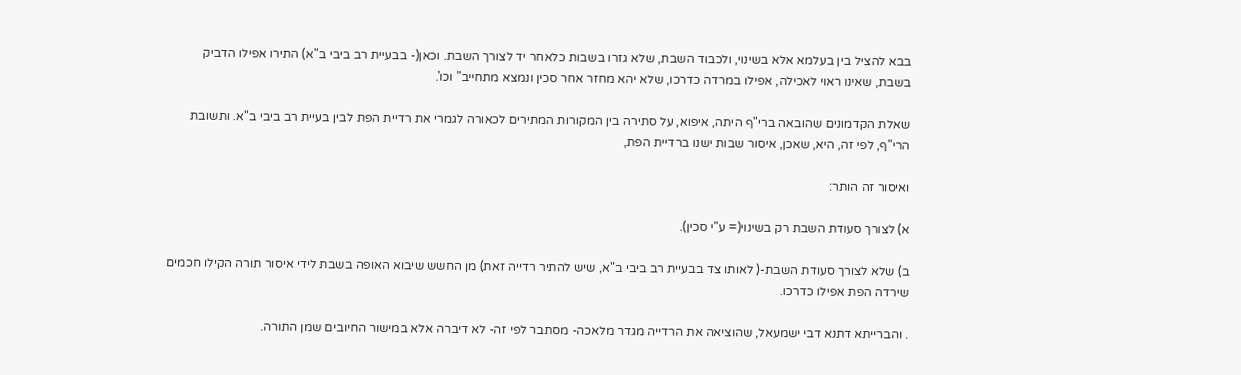בבא להציל בין בעלמא אלא בשינוי, ולכבוד השבת, שלא גזרו בשבות כלאחר יד לצורך השבת. וכאן(- בבעיית רב ביבי ב"א) התירו אפילו הדביק בשבת, שאינו ראוי לאכילה, אפילו במרדה כדרכו, שלא יהא מחזר אחר סכין ונמצא מתחייב" וכו'.

שאלת הקדמונים שהובאה ברי"ף היתה, איפוא, על סתירה בין המקורות המתירים לכאורה לגמרי את רדיית הפת לבין בעיית רב ביבי ב"א. ותשובת הרי"ף, לפי זה, היא, שאכן, איסור שבות ישנו ברדיית הפת,

ואיסור זה הותר:

א) לצורך סעודת השבת רק בשינוי(= ע"י סכין).

ב) שלא לצורך סעודת השבת-( לאותו צד בבעיית רב ביבי ב"א, שיש להתיר רדייה זאת) מן החשש שיבוא האופה בשבת לידי איסור תורה הקילו חכמים שירדה הפת אפילו כדרכו.

. והברייתא דתנא דבי ישמעאל, שהוציאה את הרדייה מגדר מלאכה- מסתבר לפי זה- לא דיברה אלא במישור החיובים שמן התורה.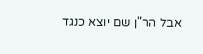אבל הר"ן שם יוצא כנגד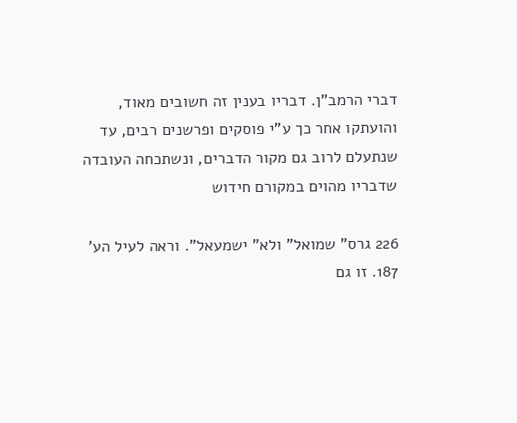דברי הרמב"ן. דבריו בענין זה חשובים מאוד, והועתקו אחר כך ע"י פוסקים ופרשנים רבים, עד שנתעלם לרוב גם מקור הדברים, ונשתכחה העובדה שדבריו מהוים במקורם חידוש

226 גרס" שמואל" ולא" ישמעאל". וראה לעיל הע' 187. זו גם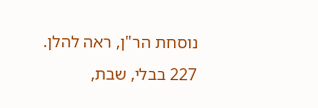נוסחת הר"ן, ראה להלן. 227 בבלי, שבת,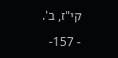קי"ז, ב'.

- 157-